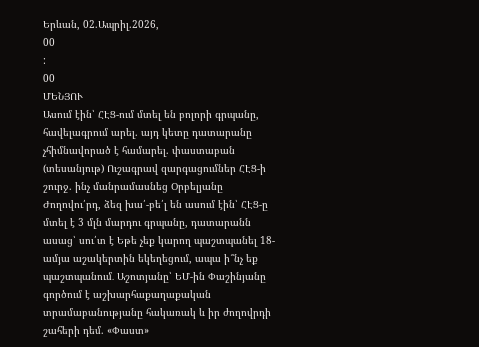Երևան, 02.Ապրիլ.2026,
00
:
00
ՄԵՆՅՈՒ
Ասում էին՝ ՀԷՑ-ում մտել են բոլորի գրպանը, հավելագրում արել. այդ կետը դատարանը չհիմնավորած է համարել. փաստաբան (տեսանյութ) Ուշագրավ զարգացումներ ՀԷՑ-ի շուրջ. ինչ մանրամասնեց Օրբելյանը Ժողովու՛րդ, ձեզ խա՛-բե՛լ են ասում էին՝ ՀԷՑ-ը մտել է 3 մլն մարդու գրպանը, դատարանն ասաց՝ սու՛տ է Եթե չեք կարող պաշտպանել 18-ամյա աշակերտին եկեղեցում, ապա ի՞նչ եք պաշտպանում․ Աշոտյանը՝ ԵՄ-ին Փաշինյանը գործում է աշխարհաքաղաքական տրամաբանությանը հակառակ և իր ժողովրդի շահերի դեմ. «Փաստ»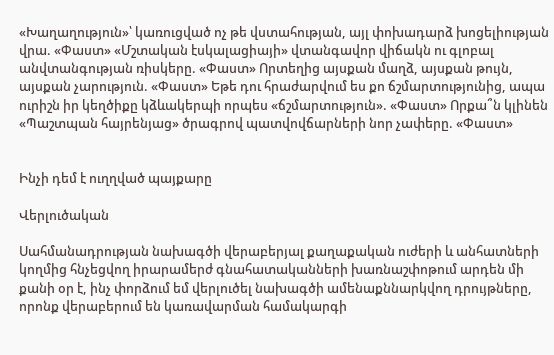«Խաղաղություն»՝ կառուցված ոչ թե վստահության, այլ փոխադարձ խոցելիության վրա. «Փաստ» «Մշտական էսկալացիայի» վտանգավոր վիճակն ու գլոբալ անվտանգության ռիսկերը. «Փաստ» Որտեղից այսքան մաղձ, այսքան թույն, այսքան չարություն. «Փաստ» Եթե դու հրաժարվում ես քո ճշմարտությունից, ապա ուրիշն իր կեղծիքը կձևակերպի որպես «ճշմարտություն». «Փաստ» Որքա՞ն կլինեն «Պաշտպան հայրենյաց» ծրագրով պատվովճարների նոր չափերը. «Փաստ»


Ինչի դեմ է ուղղված պայքարը

Վերլուծական

Սահմանադրության նախագծի վերաբերյալ քաղաքական ուժերի և անհատների կողմից հնչեցվող իրարամերժ գնահատականների խառնաշփոթում արդեն մի քանի օր է, ինչ փորձում եմ վերլուծել նախագծի ամենաքննարկվող դրույթները, որոնք վերաբերում են կառավարման համակարգի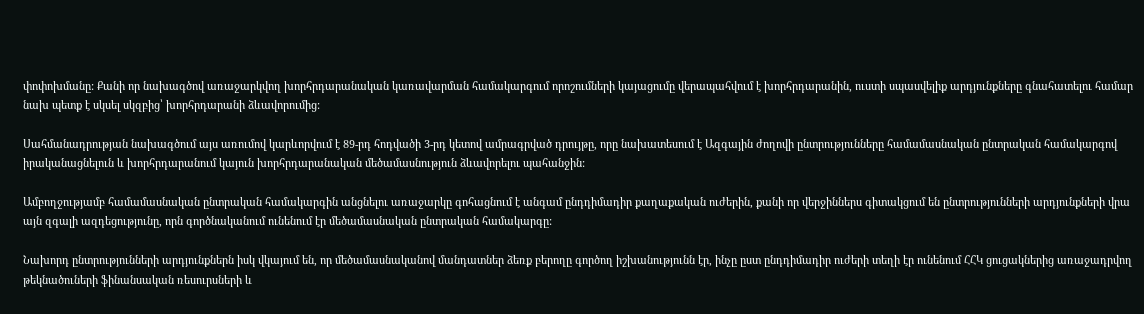փոփոխմանը: Քանի որ նախագծով առաջարկվող խորհրդարանական կառավարման համակարգում որոշումների կայացումը վերապահվում է խորհրդարանին, ուստի սպասվելիք արդյունքները գնահատելու համար նախ պետք է սկսել սկզբից՝ խորհրդարանի ձևավորումից:

Սահմանադրության նախագծում այս առումով կարևորվում է 89-րդ հոդվածի 3-րդ կետով ամրագրված դրույթը, որը նախատեսում է Ազգային ժողովի ընտրությունները համամասնական ընտրական համակարգով իրականացնելուն և խորհրդարանում կայուն խորհրդարանական մեծամասնություն ձևավորելու պահանջին:

Ամբողջությամբ համամասնական ընտրական համակարգին անցնելու առաջարկը գոհացնում է անգամ ընդդիմադիր քաղաքական ուժերին, քանի որ վերջիններս գիտակցում են ընտրությունների արդյունքների վրա այն զգալի ազդեցությունը, որն գործնականում ունենում էր մեծամասնական ընտրական համակարգը:

Նախորդ ընտրությունների արդյունքներն իսկ վկայում են, որ մեծամասնականով մանդատներ ձեռք բերողը գործող իշխանությունն էր, ինչը ըստ ընդդիմադիր ուժերի տեղի էր ունենում ՀՀԿ ցուցակներից առաջադրվող թեկնածուների ֆինանսական ռեսուրսների և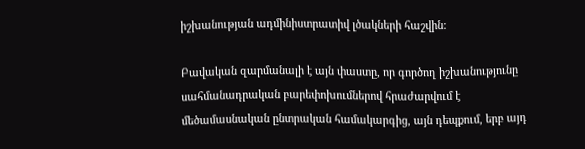իշխանության ադմինիստրատիվ լծակների հաշվին:

Բավական զարմանալի է այն փաստը, որ գործող իշխանությունը սահմանադրական բարեփոխումներով հրաժարվում է մեծամասնական ընտրական համակարգից, այն դեպքում, երբ այդ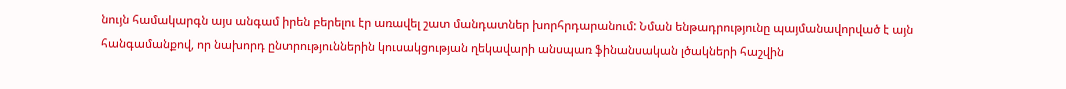նույն համակարգն այս անգամ իրեն բերելու էր առավել շատ մանդատներ խորհրդարանում: Նման ենթադրությունը պայմանավորված է այն հանգամանքով, որ նախորդ ընտրություններին կուսակցության ղեկավարի անսպառ ֆինանսական լծակների հաշվին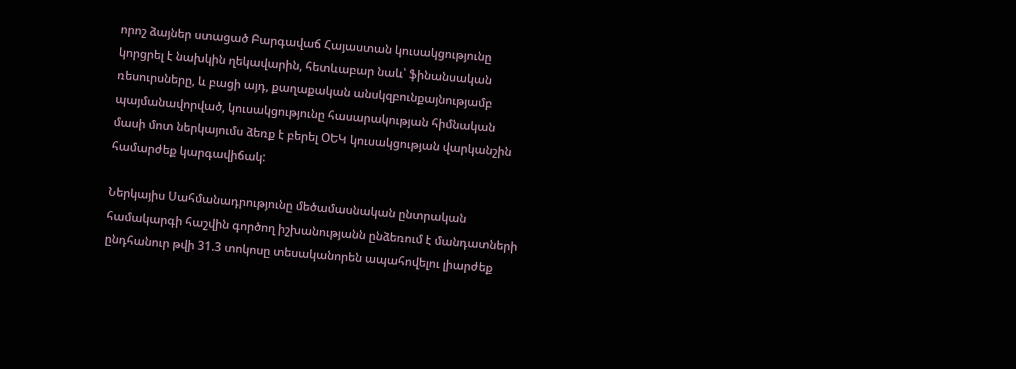որոշ ձայներ ստացած Բարգավաճ Հայաստան կուսակցությունը կորցրել է նախկին ղեկավարին, հետևաբար նաև՝ ֆինանսական ռեսուրսները, և բացի այդ, քաղաքական անսկզբունքայնությամբ պայմանավորված, կուսակցությունը հասարակության հիմնական մասի մոտ ներկայումս ձեռք է բերել ՕԵԿ կուսակցության վարկանշին համարժեք կարգավիճակ:

Ներկայիս Սահմանադրությունը մեծամասնական ընտրական համակարգի հաշվին գործող իշխանությանն ընձեռում է մանդատների ընդհանուր թվի 31.3 տոկոսը տեսականորեն ապահովելու լիարժեք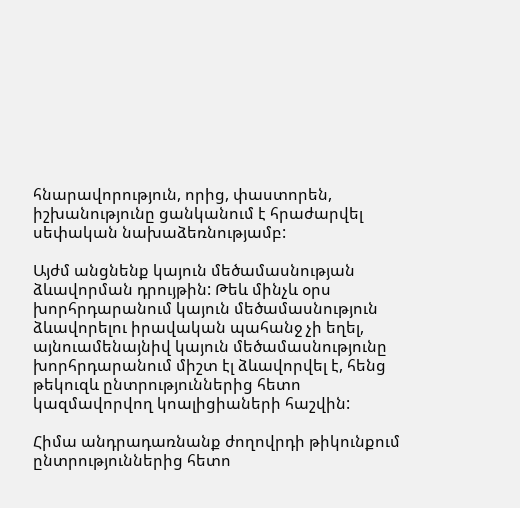հնարավորություն, որից, փաստորեն, իշխանությունը ցանկանում է հրաժարվել սեփական նախաձեռնությամբ:

Այժմ անցնենք կայուն մեծամասնության ձևավորման դրույթին: Թեև մինչև օրս խորհրդարանում կայուն մեծամասնություն ձևավորելու իրավական պահանջ չի եղել, այնուամենայնիվ կայուն մեծամասնությունը խորհրդարանում միշտ էլ ձևավորվել է, հենց թեկուզև ընտրություններից հետո կազմավորվող կոալիցիաների հաշվին:

Հիմա անդրադառնանք ժողովրդի թիկունքում ընտրություններից հետո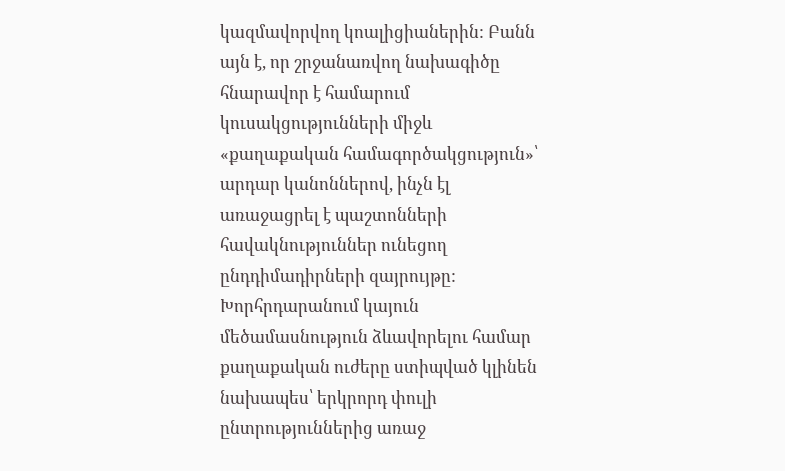կազմավորվող կոալիցիաներին: Բանն այն է, որ շրջանառվող նախագիծը հնարավոր է համարում կուսակցությունների միջև «քաղաքական համագործակցություն»՝ արդար կանոններով, ինչն էլ առաջացրել է պաշտոնների հավակնություններ ունեցող ընդդիմադիրների զայրույթը: Խորհրդարանում կայուն մեծամասնություն ձևավորելու համար քաղաքական ուժերը ստիպված կլինեն նախապես՝ երկրորդ փուլի ընտրություններից առաջ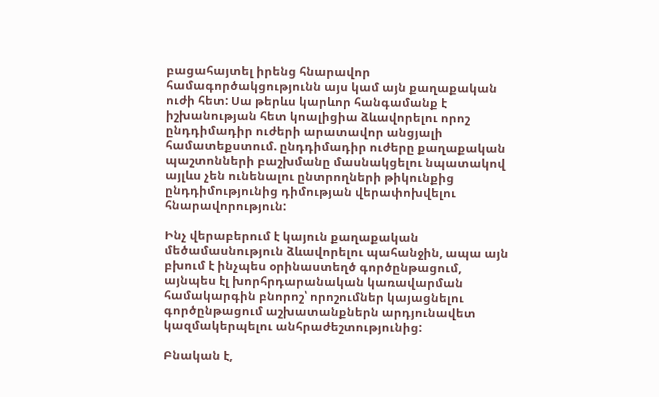բացահայտել իրենց հնարավոր համագործակցությունն այս կամ այն քաղաքական ուժի հետ: Սա թերևս կարևոր հանգամանք է իշխանության հետ կոալիցիա ձևավորելու որոշ ընդդիմադիր ուժերի արատավոր անցյալի համատեքստում. ընդդիմադիր ուժերը քաղաքական պաշտոնների բաշխմանը մասնակցելու նպատակով այլևս չեն ունենալու ընտրողների թիկունքից ընդդիմությունից դիմության վերափոխվելու հնարավորություն:

Ինչ վերաբերում է կայուն քաղաքական մեծամասնություն ձևավորելու պահանջին, ապա այն բխում է ինչպես օրինաստեղծ գործընթացում, այնպես էլ խորհրդարանական կառավարման համակարգին բնորոշ՝ որոշումներ կայացնելու գործընթացում աշխատանքներն արդյունավետ կազմակերպելու անհրաժեշտությունից:

Բնական է,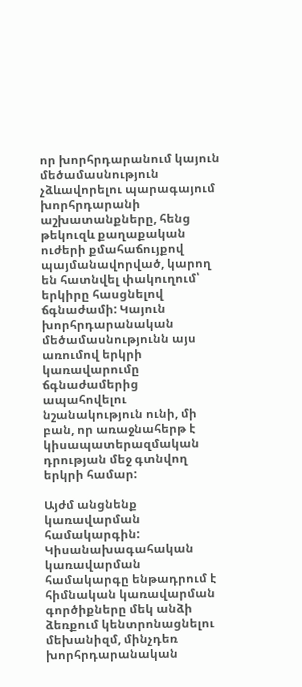որ խորհրդարանում կայուն մեծամասնություն չձևավորելու պարագայում խորհրդարանի աշխատանքները, հենց թեկուզև քաղաքական ուժերի քմահաճույքով պայմանավորված, կարող են հատնվել փակուղում՝ երկիրը հասցնելով ճգնաժամի: Կայուն խորհրդարանական մեծամասնությունն այս առումով երկրի կառավարումը ճգնաժամերից ապահովելու նշանակություն ունի, մի բան, որ առաջնահերթ է կիսապատերազմական դրության մեջ գտնվող երկրի համար:

Այժմ անցնենք կառավարման համակարգին: Կիսանախագահական կառավարման համակարգը ենթադրում է հիմնական կառավարման գործիքները մեկ անձի ձեռքում կենտրոնացնելու մեխանիզմ, մինչդեռ խորհրդարանական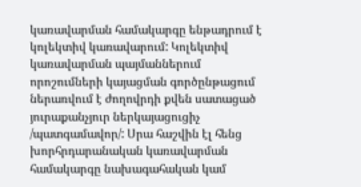կառավարման համակարգը ենթադրում է կոլեկտիվ կառավարում: Կոլեկտիվ կառավարման պայմաններում որոշումների կայացման գործընթացում ներառվում է ժողովրդի քվեն սատացած յուրաքանչյուր ներկայացուցիչ /պատգամավոր/: Սրա հաշվին էլ հենց խորհրդարանական կառավարման համակարգը նախագահական կամ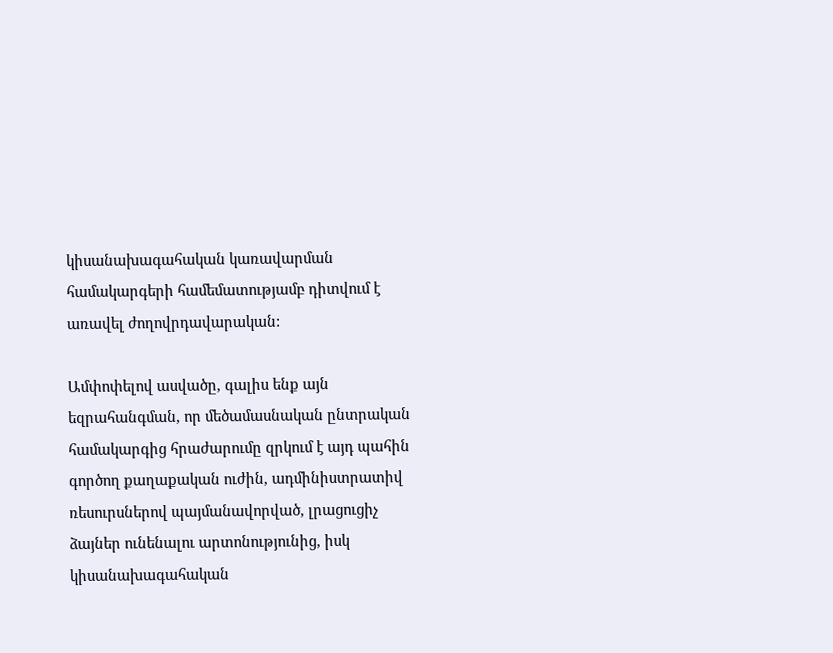կիսանախագահական կառավարման համակարգերի համեմատությամբ դիտվում է առավել ժողովրդավարական:

Ամփոփելով ասվածը, գալիս ենք այն եզրահանգման, որ մեծամասնական ընտրական համակարգից հրաժարումը զրկում է այդ պահին գործող քաղաքական ուժին, ադմինիստրատիվ ռեսուրսներով պայմանավորված, լրացուցիչ ձայներ ունենալու արտոնությունից, իսկ կիսանախագահական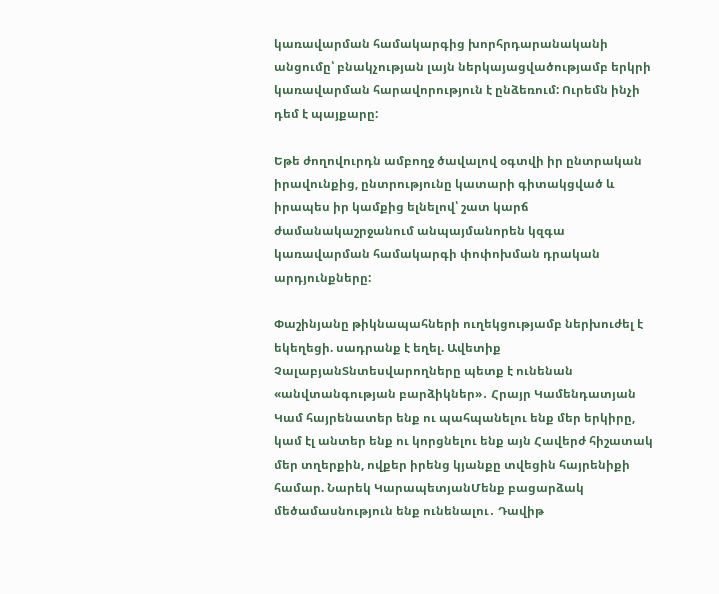կառավարման համակարգից խորհրդարանականի անցումը՝ բնակչության լայն ներկայացվածությամբ երկրի կառավարման հարավորություն է ընձեռում: Ուրեմն ինչի դեմ է պայքարը:

Եթե ժողովուրդն ամբողջ ծավալով օգտվի իր ընտրական իրավունքից, ընտրությունը կատարի գիտակցված և իրապես իր կամքից ելնելով՝ շատ կարճ ժամանակաշրջանում անպայմանորեն կզգա կառավարման համակարգի փոփոխման դրական արդյունքները:

Փաշինյանը թիկնապահների ուղեկցությամբ ներխուժել է եկեղեցի. սադրանք է եղել. Ավետիք ՉալաբյանՏնտեսվարողները պետք է ունենան «անվտանգության բարձիկներ»․ Հրայր Կամենդատյան Կամ հայրենատեր ենք ու պահպանելու ենք մեր երկիրը, կամ էլ անտեր ենք ու կորցնելու ենք այն Հավերժ հիշատակ մեր տղերքին, ովքեր իրենց կյանքը տվեցին հայրենիքի համար. Նարեկ ԿարապետյանՄենք բացարձակ մեծամասնություն ենք ունենալու․ Դավիթ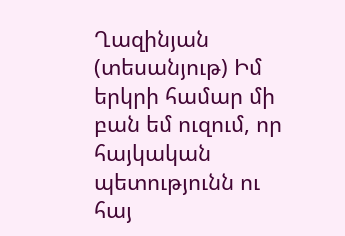Ղազինյան (տեսանյութ) Իմ երկրի համար մի բան եմ ուզում, որ հայկական պետությունն ու հայ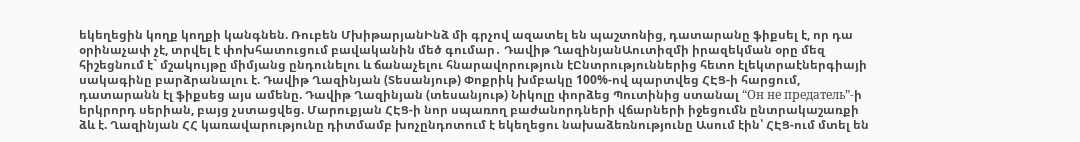եկեղեցին կողք կողքի կանգնեն. Ռուբեն ՄխիթարյանԻնձ մի գրչով ազատել են պաշտոնից, դատարանը ֆիքսել է, որ դա օրինաչափ չէ, տրվել է փոխհատուցում բավականին մեծ գումար․ Դավիթ ՂազինյանԱուտիզմի իրազեկման օրը մեզ հիշեցնում է` մշակույթը միմյանց ընդունելու և ճանաչելու հնարավորություն էԸնտրություններից հետո էլեկտրաէներգիայի սակագինը բարձրանալու է. Դավիթ Ղազինյան (Տեսանյութ) Փոքրիկ խմբակը 100%-ով պարտվեց ՀԷՑ-ի հարցում, դատարանն էլ ֆիքսեց այս ամենը. Դավիթ Ղազինյան (տեսանյութ) Նիկոլը փորձեց Պուտինից ստանալ “Он не предатель”-ի երկրորդ սերիան, բայց չստացվեց. Մարուքյան ՀԷՑ-ի նոր սպառող բաժանորդների վճարների իջեցումն ընտրակաշառքի ձև է. Ղազինյան ՀՀ կառավարությունը դիտմամբ խոչընդոտում է եկեղեցու նախաձեռնությունը Ասում էին՝ ՀԷՑ-ում մտել են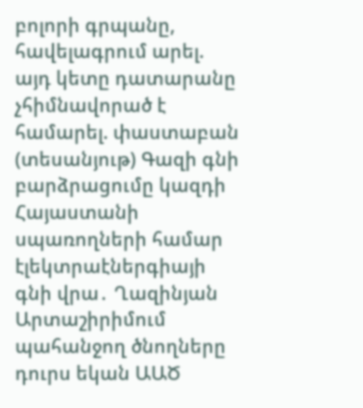բոլորի գրպանը, հավելագրում արել. այդ կետը դատարանը չհիմնավորած է համարել. փաստաբան (տեսանյութ) Գազի գնի բարձրացումը կազդի Հայաստանի սպառողների համար էլեկտրաէներգիայի գնի վրա․ Ղազինյան Արտաշիրիմում պահանջող ծնողները դուրս եկան ԱԱԾ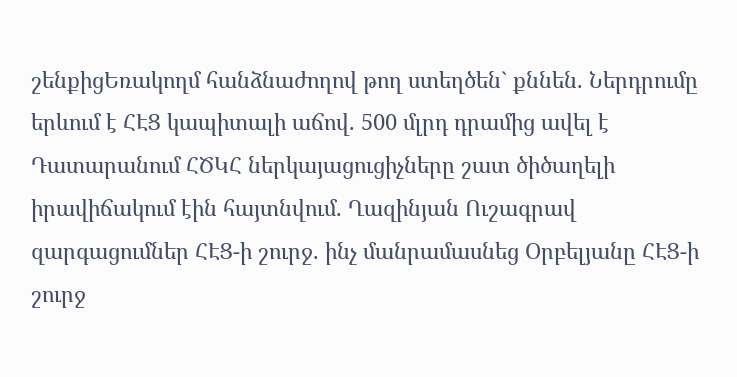շենքիցԵռակողմ հանձնաժողով թող ստեղծեն` քննեն. Ներդրումը երևում է ՀԷՑ կապիտալի աճով. 500 մլրդ դրամից ավել է Դատարանում ՀԾԿՀ ներկայացուցիչները շատ ծիծաղելի իրավիճակում էին հայտնվում. Ղազինյան Ուշագրավ զարգացումներ ՀԷՑ-ի շուրջ. ինչ մանրամասնեց Օրբելյանը ՀԷՑ-ի շուրջ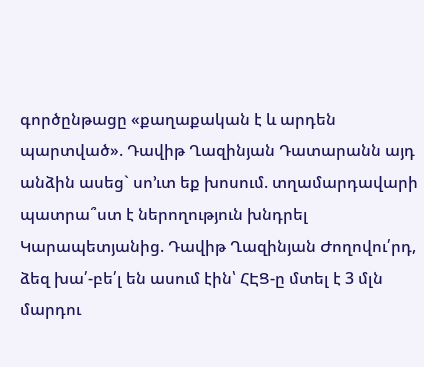գործընթացը «քաղաքական է և արդեն պարտված». Դավիթ Ղազինյան Դատարանն այդ անձին ասեց` սո’ւտ եք խոսում. տղամարդավարի պատրա՞ստ է ներողություն խնդրել Կարապետյանից. Դավիթ Ղազինյան Ժողովու՛րդ, ձեզ խա՛-բե՛լ են ասում էին՝ ՀԷՑ-ը մտել է 3 մլն մարդու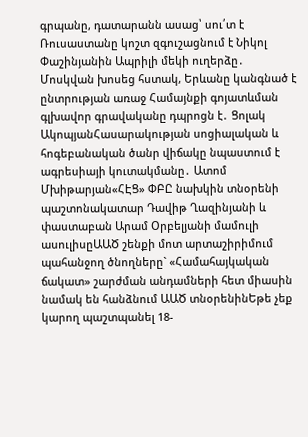գրպանը, դատարանն ասաց՝ սու՛տ է Ռուսաստանը կոշտ զգուշացնում է Նիկոլ Փաշինյանին Ապրիլի մեկի ուղերձը․ Մոսկվան խոսեց հստակ, Երևանը կանգնած է ընտրության առաջ Համայնքի գոյատևման գլխավոր գրավականը դպրոցն է․ Ցոլակ ԱկոպյանՀասարակության սոցիալական և հոգեբանական ծանր վիճակը նպաստում է ագրեսիայի կուտակմանը․ Ատոմ Մխիթարյան«ՀԷՑ» ՓԲԸ նախկին տնօրենի պաշտոնակատար Դավիթ Ղազինյանի և փաստաբան Արամ Օրբելյանի մամուլի ասուլիսըԱԱԾ շենքի մոտ արտաշիրիմում պահանջող ծնողները` «Համահայկական ճակատ» շարժման անդամների հետ միասին նամակ են հանձնում ԱԱԾ տնօրենինԵթե չեք կարող պաշտպանել 18-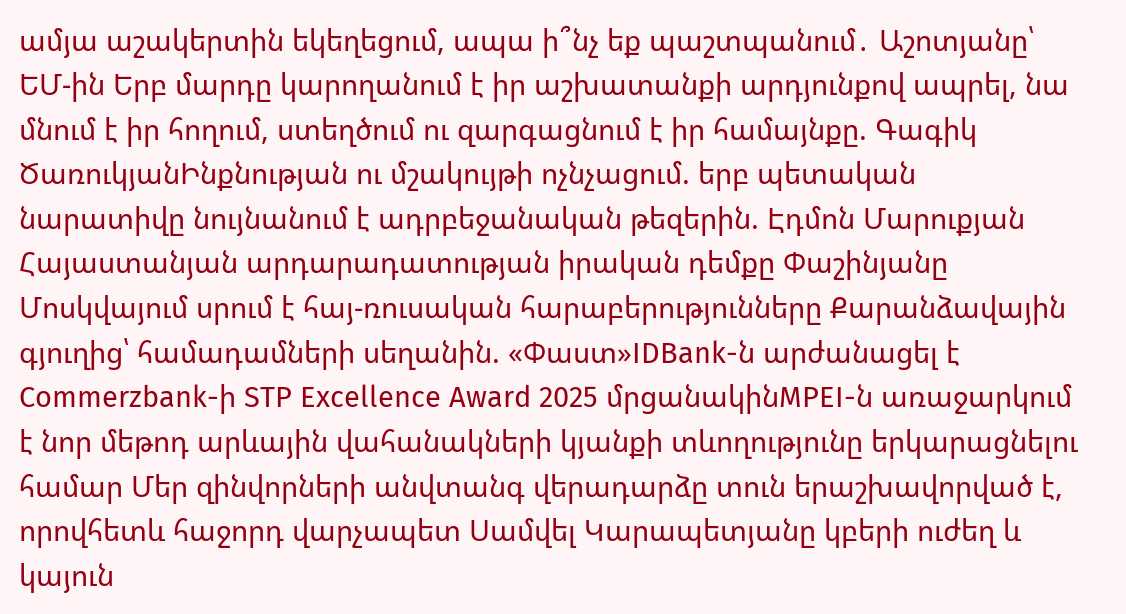ամյա աշակերտին եկեղեցում, ապա ի՞նչ եք պաշտպանում․ Աշոտյանը՝ ԵՄ-ին Երբ մարդը կարողանում է իր աշխատանքի արդյունքով ապրել, նա մնում է իր հողում, ստեղծում ու զարգացնում է իր համայնքը. Գագիկ ԾառուկյանԻնքնության ու մշակույթի ոչնչացում. երբ պետական նարատիվը նույնանում է ադրբեջանական թեզերին. Էդմոն Մարուքյան Հայաստանյան արդարադատության իրական դեմքը Փաշինյանը Մոսկվայում սրում է հայ-ռուսական հարաբերությունները Քարանձավային գյուղից՝ համադամների սեղանին. «Փաստ»IDBank-ն արժանացել է Commerzbank-ի STP Excellence Award 2025 մրցանակինMPEI-ն առաջարկում է նոր մեթոդ արևային վահանակների կյանքի տևողությունը երկարացնելու համար Մեր զինվորների անվտանգ վերադարձը տուն երաշխավորված է, որովհետև հաջորդ վարչապետ Սամվել Կարապետյանը կբերի ուժեղ և կայուն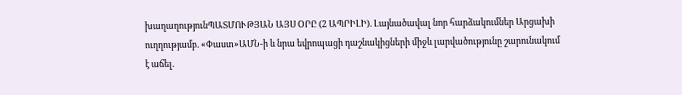խաղաղությունՊԱՏՄՈՒԹՅԱՆ ԱՅՍ ՕՐԸ (2 ԱՊՐԻԼԻ). Լայնածավալ նոր հարձակումներ Արցախի ուղղությամբ. «Փաստ»ԱՄՆ-ի և նրա եվրոպացի դաշնակիցների միջև լարվածությունը շարունակում է աճել.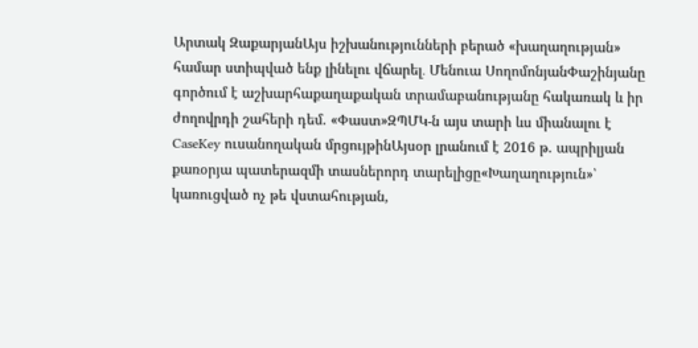Արտակ ԶաքարյանԱյս իշխանությունների բերած «խաղաղության» համար ստիպված ենք լինելու վճարել․ Մենուա ՍողոմոնյանՓաշինյանը գործում է աշխարհաքաղաքական տրամաբանությանը հակառակ և իր ժողովրդի շահերի դեմ. «Փաստ»ԶՊՄԿ-ն այս տարի ևս միանալու է CaseKey ուսանողական մրցույթինԱյսօր լրանում է 2016 թ. ապրիլյան քառօրյա պատերազմի տասներորդ տարելիցը«Խաղաղություն»՝ կառուցված ոչ թե վստահության,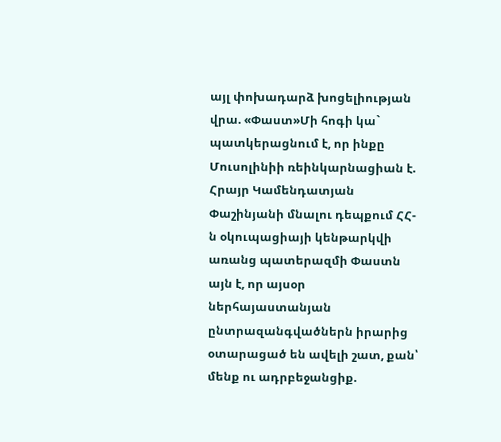այլ փոխադարձ խոցելիության վրա. «Փաստ»Մի հոգի կա` պատկերացնում է, որ ինքը Մուսոլինիի ռեինկարնացիան է. Հրայր Կամենդատյան Փաշինյանի մնալու դեպքում ՀՀ-ն օկուպացիայի կենթարկվի առանց պատերազմի Փաստն այն է, որ այսօր ներհայաստանյան ընտրազանգվածներն իրարից օտարացած են ավելի շատ, քան՝ մենք ու ադրբեջանցիք.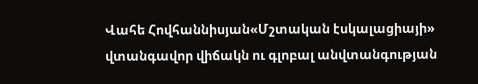Վահե Հովհաննիսյան«Մշտական էսկալացիայի» վտանգավոր վիճակն ու գլոբալ անվտանգության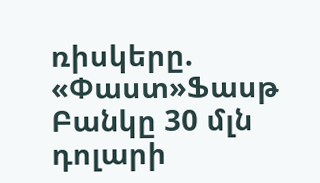ռիսկերը. «Փաստ»Ֆասթ Բանկը 30 մլն դոլարի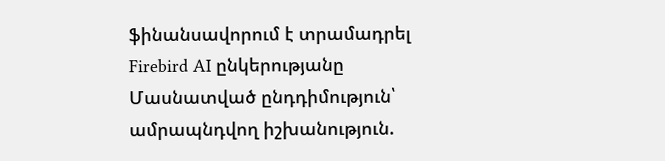ֆինանսավորում է տրամադրել Firebird AI ընկերությանը Մասնատված ընդդիմություն՝ ամրապնդվող իշխանություն.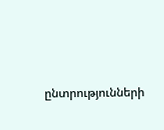ընտրությունների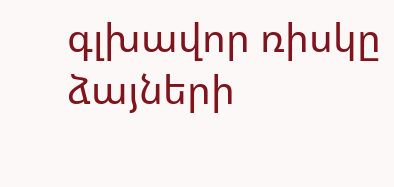գլխավոր ռիսկը ձայների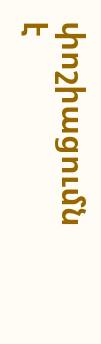փոշիացումն է